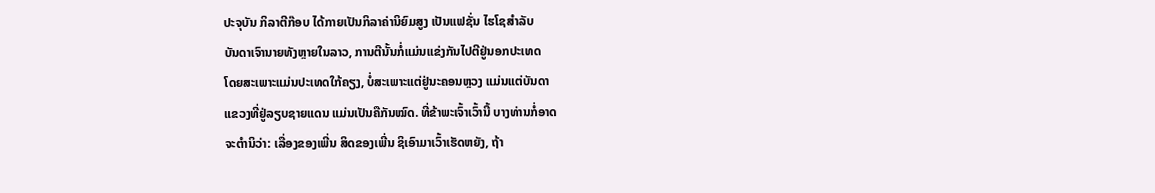ປະຈຸບັນ ກິລາຕີກ໊ອບ ໄດ້ກາຍເປັນກິລາຄ່ານິຍົມສູງ ເປັນແຟຊັ່ນ ໄຮໂຊສຳລັບ
ບັນດາເຈົານາຍທັງຫຼາຍໃນລາວ, ການຕີນັ້ນກໍ່ແມ່ນແຂ່ງກັນໄປຕີຢູ່ນອກປະເທດ
ໂດຍສະເພາະແມ່ນປະເທດໃກ້ຄຽງ, ບໍ່ສະເພາະແຕ່ຢູ່ນະຄອນຫຼວງ ແມ່ນແຕ່ບັນດາ
ແຂວງທີ່ຢູ່ລຽບຊາຍແດນ ແມ່ນເປັນຄືກັນໝົດ. ທີ່ຂ້າພະເຈົ້າເວົ້ານີ້ ບາງທ່ານກໍ່ອາດ
ຈະຕຳນິວ່າ: ເລື່ອງຂອງເພີ່ນ ສິດຂອງເພີ່ນ ຊິເອົາມາເວົ້າເຮັດຫຍັງ, ຖ້າ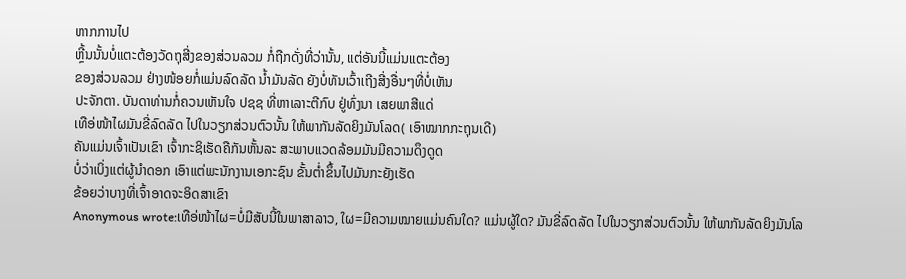ຫາກການໄປ
ຫຼີ້ນນັ້ນບໍ່ແຕະຕ້ອງວັດຖຸສີ່ງຂອງສ່ວນລວມ ກໍ່ຖືກດັ່ງທີ່ວ່ານັ້ນ, ແຕ່ອັນນີ້ແມ່ນແຕະຕ້ອງ
ຂອງສ່ວນລວມ ຢ່າງໜ້ອຍກໍ່ແມ່ນລົດລັດ ນ້ຳມັນລັດ ຍັງບໍ່ທັນເວົ້າເຖີງສີ່ງອື່ນໆທີ່ບໍ່ເຫັນ
ປະຈັກຕາ. ບັນດາທ່ານກໍ່ຄວນເຫັນໃຈ ປຊຊ ທີ່ຫາເລາະຕີກົບ ຢູ່ທົ່ງນາ ເສຍພາສີແດ່
ເທືອ່ໜ້າໄຜມັນຂີ່ລົດລັດ ໄປໃນວຽກສ່ວນຕົວນັ້ນ ໃຫ້ພາກັນລັດຍິງມັນໂລດ( ເອົາໝາກກະຖຸນເດີ)
ຄັນແມ່ນເຈົ້າເປັນເຂົາ ເຈົ້າກະຊິເຮັດຄືກັນຫັ້ນລະ ສະພາບແວດລ້ອມມັນມີຄວາມດຶງດູດ
ບໍ່ວ່າເບິ່ງແຕ່ຜູ້ນໍາດອກ ເອົາແຕ່ພະນັກງານເອກະຊົນ ຂັ້ນຕໍ່າຂຶ້ນໄປມັນກະຍັງເຮັດ
ຂ້ອຍວ່າບາງທີ່ເຈົ້າອາດຈະອິດສາເຂົາ
Anonymous wrote:ເທືອ່ໜ້າໄຜ=ບໍ່ມີສັບນີ້ໃນພາສາລາວ, ໃຜ=ມີຄວາມໝາຍແມ່ນຄົນໃດ? ແມ່ນຜູ້ໃດ? ມັນຂີ່ລົດລັດ ໄປໃນວຽກສ່ວນຕົວນັ້ນ ໃຫ້ພາກັນລັດຍິງມັນໂລ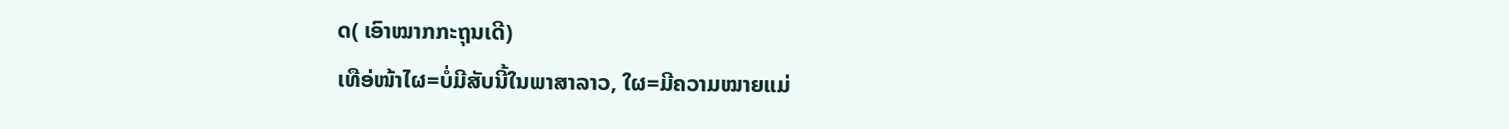ດ( ເອົາໝາກກະຖຸນເດີ)
ເທືອ່ໜ້າໄຜ=ບໍ່ມີສັບນີ້ໃນພາສາລາວ, ໃຜ=ມີຄວາມໝາຍແມ່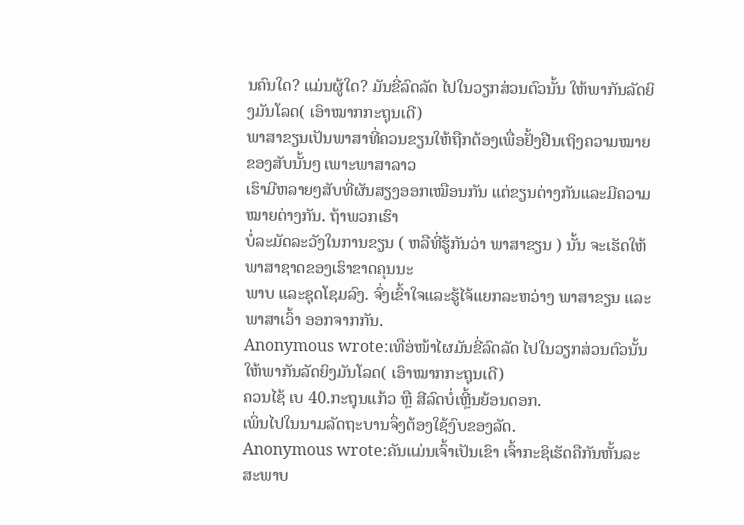ນຄົນໃດ? ແມ່ນຜູ້ໃດ? ມັນຂີ່ລົດລັດ ໄປໃນວຽກສ່ວນຕົວນັ້ນ ໃຫ້ພາກັນລັດຍິງມັນໂລດ( ເອົາໝາກກະຖຸນເດີ)
ພາສາຂຽນເປັນພາສາທີ່ຄວນຂຽນໃຫ້ຖືກຕ້ອງເພື່ອຢັ້ງຢືນເຖິງຄວາມໝາຍຂອງສັບນັ້ນໆ ເພາະພາສາລາວ
ເຮົາມີຫລາຍໆສັບທີ່ຜັນສຽງອອກເໝືອນກັນ ແຕ່ຂຽນຕ່າງກັນແລະມີຄວາມໝາຍຕ່າງກັນ. ຖ້າພວກເຮົາ
ບໍ່ລະມັດລະວັງໃນການຂຽນ ( ຫລືທີ່ຮູ້ກັນວ່າ ພາສາຂຽນ ) ນັ້ນ ຈະເຮັດໃຫ້ພາສາຊາດຂອງເຮົາຂາດຄຸນນະ
ພາບ ແລະຊຸດໂຊມລົງ. ຈົ່ງເຂົ້າໃຈແລະຮູ້ໄຈ້ແຍກລະຫວ່າງ ພາສາຂຽນ ແລະ ພາສາເວົ້າ ອອກຈາກກັນ.
Anonymous wrote:ເທືອ່ໜ້າໄຜມັນຂີ່ລົດລັດ ໄປໃນວຽກສ່ວນຕົວນັ້ນ ໃຫ້ພາກັນລັດຍິງມັນໂລດ( ເອົາໝາກກະຖຸນເດີ)
ຄວນໄຊ້ ເບ 40.ກະຖຸນແກ້ວ ຫຼື ສີລົດບໍ່ເຫຼີ້ນຍ້ອນດອກ.
ເພິ່ນໄປໃນນາມລັດຖະບານຈຶ່ງຕ້ອງໃຊ້ງົບຂອງລັດ.
Anonymous wrote:ຄັນແມ່ນເຈົ້າເປັນເຂົາ ເຈົ້າກະຊິເຮັດຄືກັນຫັ້ນລະ ສະພາບ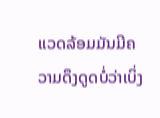ແວດລ້ອມມັນມີຄວາມດຶງດູດບໍ່ວ່າເບິ່ງ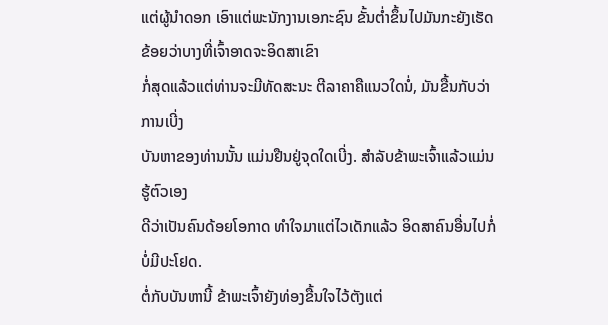ແຕ່ຜູ້ນໍາດອກ ເອົາແຕ່ພະນັກງານເອກະຊົນ ຂັ້ນຕໍ່າຂຶ້ນໄປມັນກະຍັງເຮັດຂ້ອຍວ່າບາງທີ່ເຈົ້າອາດຈະອິດສາເຂົາ
ກໍ່ສຸດແລ້ວແຕ່ທ່ານຈະມີທັດສະນະ ຕີລາຄາຄືແນວໃດນໍ່, ມັນຂື້ນກັບວ່າການເບີ່ງ
ບັນຫາຂອງທ່ານນັ້ນ ແມ່ນຢືນຢູ່ຈຸດໃດເບີ່ງ. ສຳລັບຂ້າພະເຈົ້າແລ້ວແມ່ນຮູ້ຕົວເອງ
ດີວ່າເປັນຄົນດ້ອຍໂອກາດ ທຳໃຈມາແຕ່ໄວເດັກແລ້ວ ອິດສາຄົນອື່ນໄປກໍ່ບໍ່ມີປະໂຢດ.
ຕໍ່ກັບບັນຫານີ້ ຂ້າພະເຈົ້າຍັງທ່ອງຂື້ນໃຈໄວ້ຕັງແຕ່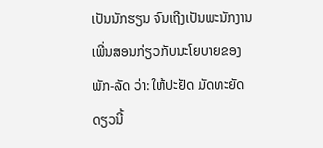ເປັນນັກຮຽນ ຈົນເຖີງເປັນພະນັກງານ
ເພີ່ນສອນກ່ຽວກັບນະໂຍບາຍຂອງພັກ-ລັດ ວ່າ: ໃຫ້ປະຢັດ ມັດທະຍັດ ດຽວນີ້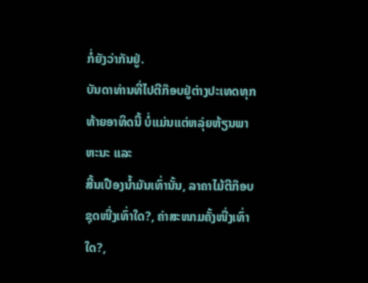ກໍ່ຍັງວ່າກັນຢູ່.
ບັນດາທ່ານທີ່ໄປຕີກ໊ອບຢູ່ຕ່າງປະເທດທຸກທ້າຍອາທິດນີ້ ບໍ່ແມ່ນແຕ່ຫລຸ່ຍຫ້ຽນພາຫະນະ ແລະ
ສີ້ນເປືອງນ້ຳມັນເທົ່ານັ້ນ, ລາຄາໄມ້ຕີກ໊ອບ ຊຸດໜື່ງເທົ່າໃດ?, ຄ່າສະໜາມຄັ້ງໜື່ງເທົ່າໃດ?,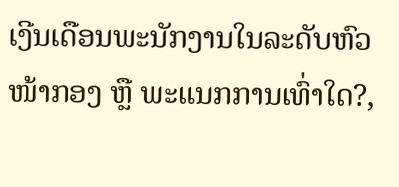ເງີນເດືອນພະນັກງານໃນລະດັບຫົວໜ້າກອງ ຫຼື ພະແນກການເທົ່າໃດ?,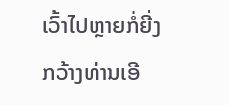ເວົ້າໄປຫຼາຍກໍ່ຍີ່ງ
ກວ້າງທ່ານເອີ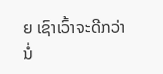ຍ ເຊົາເວົ້າຈະດີກວ່ານໍ່